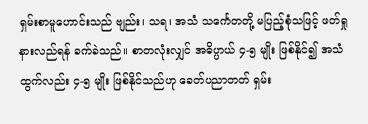ရှမ်းစာမူဟောင်းသည် ဗျည်း၊ သရ၊ အသံ သင်္ကေတတို့ မပြည့်စုံသဖြင့် ဖတ်ရှုနားလည်ရန် ခက်ခဲသည်။ စာတလုံးလျှင် အဓိပ္ပာယ် ၄-၅ မျိုး ဖြစ်နိုင်၍ အသံထွက်လည်း ၄-၅ မျိုး ဖြစ်နိုင်သည်ဟု ခေတ်ပညာတတ် ရှမ်း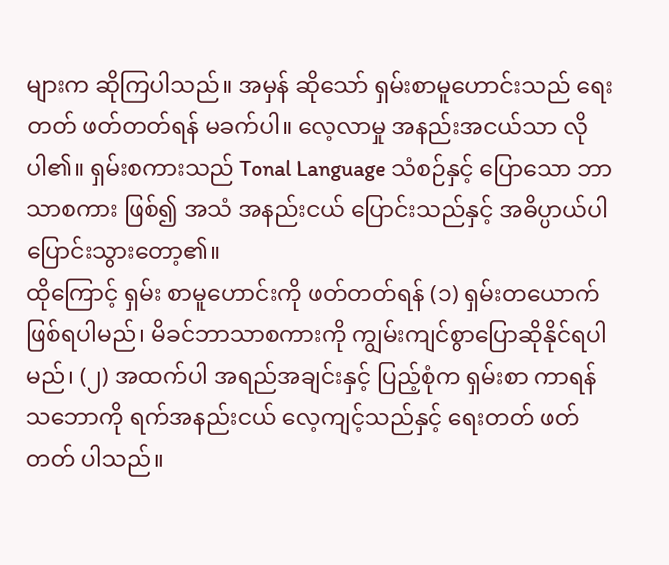များက ဆိုကြပါသည်။ အမှန် ဆိုသော် ရှမ်းစာမူဟောင်းသည် ရေးတတ် ဖတ်တတ်ရန် မခက်ပါ။ လေ့လာမှု အနည်းအငယ်သာ လိုပါ၏။ ရှမ်းစကားသည် Tonal Language သံစဉ်နှင့် ပြောသော ဘာသာစကား ဖြစ်၍ အသံ အနည်းငယ် ပြောင်းသည်နှင့် အဓိပ္ပာယ်ပါ ပြောင်းသွားတော့၏။
ထိုကြောင့် ရှမ်း စာမူဟောင်းကို ဖတ်တတ်ရန် (၁) ရှမ်းတယောက် ဖြစ်ရပါမည်၊ မိခင်ဘာသာစကားကို ကျွမ်းကျင်စွာပြောဆိုနိုင်ရပါမည်၊ (၂) အထက်ပါ အရည်အချင်းနှင့် ပြည့်စုံက ရှမ်းစာ ကာရန်သဘောကို ရက်အနည်းငယ် လေ့ကျင့်သည်နှင့် ရေးတတ် ဖတ်တတ် ပါသည်။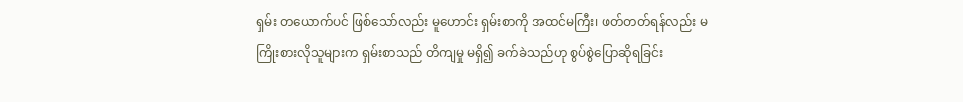ရှမ်း တယောက်ပင် ဖြစ်သော်လည်း မူဟောင်း ရှမ်းစာကို အထင်မကြီး၊ ဖတ်တတ်ရန်လည်း မကြိုးစားလိုသူများက ရှမ်းစာသည် တိကျမှု မရှိ၍ ခက်ခဲသည်ဟု စွပ်စွဲပြောဆိုရခြင်း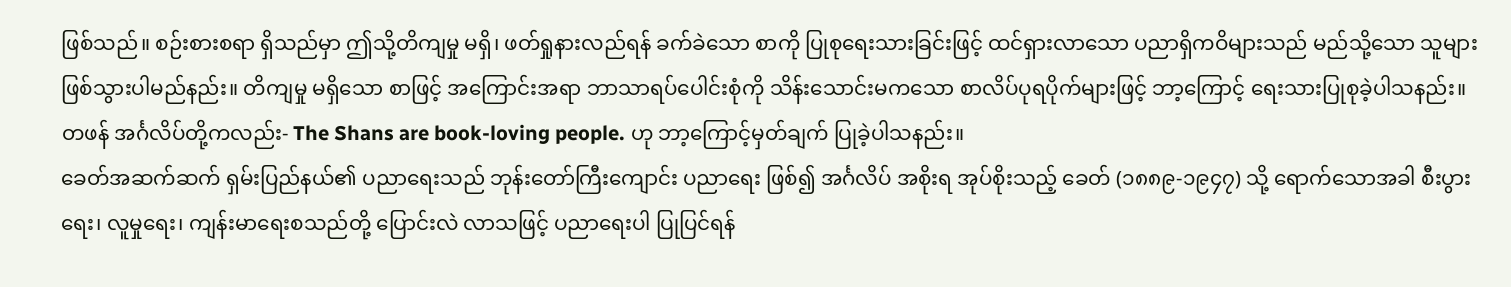ဖြစ်သည်။ စဉ်းစားစရာ ရှိသည်မှာ ဤသို့တိကျမှု မရှိ၊ ဖတ်ရှုနားလည်ရန် ခက်ခဲသော စာကို ပြုစုရေးသားခြင်းဖြင့် ထင်ရှားလာသော ပညာရှိကဝိများသည် မည်သို့သော သူများ ဖြစ်သွားပါမည်နည်း။ တိကျမှု မရှိသော စာဖြင့် အကြောင်းအရာ ဘာသာရပ်ပေါင်းစုံကို သိန်းသောင်းမကသော စာလိပ်ပုရပိုက်များဖြင့် ဘာ့ကြောင့် ရေးသားပြုစုခဲ့ပါသနည်း။
တဖန် အင်္ဂလိပ်တို့ကလည်း- The Shans are book-loving people. ဟု ဘာ့ကြောင့်မှတ်ချက် ပြုခဲ့ပါသနည်း။
ခေတ်အဆက်ဆက် ရှမ်းပြည်နယ်၏ ပညာရေးသည် ဘုန်းတော်ကြီးကျောင်း ပညာရေး ဖြစ်၍ အင်္ဂလိပ် အစိုးရ အုပ်စိုးသည့် ခေတ် (၁၈၈၉-၁၉၄၇) သို့ ရောက်သောအခါ စီးပွားရေး၊ လူမှုရေး၊ ကျန်းမာရေးစသည်တို့ ပြောင်းလဲ လာသဖြင့် ပညာရေးပါ ပြုပြင်ရန်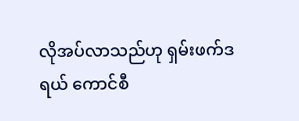လိုအပ်လာသည်ဟု ရှမ်းဖက်ဒရယ် ကောင်စီ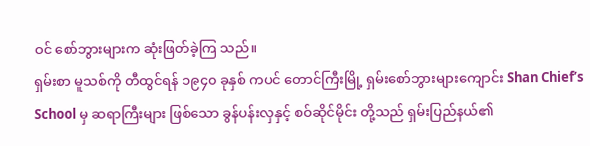ဝင် စော်ဘွားများက ဆုံးဖြတ်ခဲ့ကြ သည်။
ရှမ်းစာ မူသစ်ကို တီထွင်ရန် ၁၉၄၀ ခုနှစ် ကပင် တောင်ကြီးမြို့ ရှမ်းစော်ဘွားများကျောင်း Shan Chief’s School မှ ဆရာကြီးများ ဖြစ်သော ခွန်ပန်းလှနှင့် စဝ်ဆိုင်မိုင်း တို့သည် ရှမ်းပြည်နယ်၏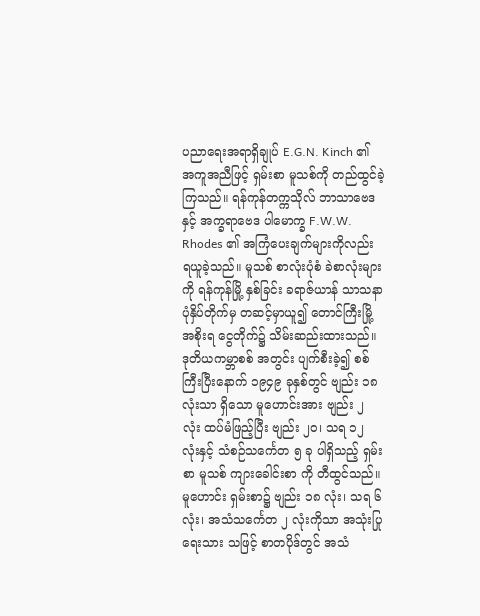ပညာရေးအရာရှိချုပ် E.G.N. Kinch ၏ အကူအညီဖြင့် ရှမ်းစာ မူသစ်ကို တည်ထွင်ခဲ့ကြသည်။ ရန်ကုန်တက္ကသိုလ် ဘာသာဗေဒ နှင့် အက္ခရာဗေဒ ပါမောက္ခ F.W.W. Rhodes ၏ အကြံပေးချက်များကိုလည်း ရယူခဲ့သည်။ မူသစ် စာလုံးပုံစံ ခဲစာလုံးများကို ရန်ကုန်မြို့ နှစ်ခြင်း ခရာဇ်ယာန် သာသနာ ပုံနှိပ်တိုက်မှ တဆင့်မှာယူ၍ တောင်ကြီးမြို့ အစိုးရ ငွေတိုက်၌ သိမ်းဆည်းထားသည်။
ဒုတိယကမ္ဘာစစ် အတွင်း ပျက်စီးခဲ့၍ စစ်ကြီးပြီးနောက် ၁၉၄၉ ခုနှစ်တွင် ဗျည်း ၁၈ လုံးသာ ရှိသော မူဟောင်းအား ဗျည်း ၂ လုံး ထပ်မံဖြည့်ပြီး ဗျည်း ၂၀၊ သရ ၁၂ လုံးနှင့် သံစဉ်သင်္ကေတ ၅ ခု ပါရှိသည့် ရှမ်းစာ မူသစ် ကျားခေါင်းစာ ကို တီထွင်သည်။ မူဟောင်း ရှမ်းစာ၌ ဗျည်း ၁၈ လုံး၊ သရ ၆ လုံး၊ အသံသင်္ကေတ ၂ လုံးကိုသာ အသုံးပြု ရေးသား သဖြင့် စာတပိုဒ်တွင် အသံ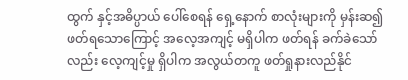ထွက် နှင့်အဓိပ္ပာယ် ပေါ်စေရန် ရှေ့နောက် စာလုံးများကို မှန်းဆ၍ ဖတ်ရသောကြောင့် အလေ့အကျင့် မရှိပါက ဖတ်ရန် ခက်ခဲသော်လည်း လေ့ကျင့်မှု ရှိပါက အလွယ်တကူ ဖတ်ရှုနားလည်နိုင်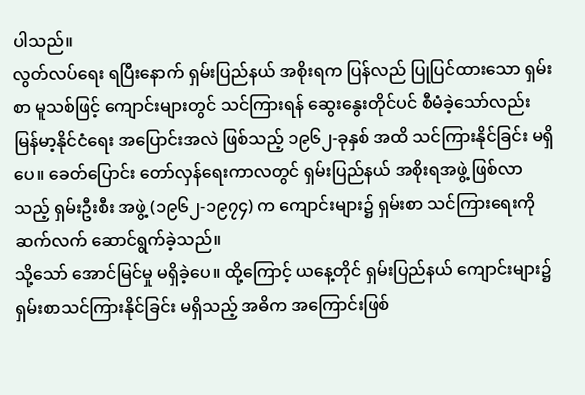ပါသည်။
လွတ်လပ်ရေး ရပြီးနောက် ရှမ်းပြည်နယ် အစိုးရက ပြန်လည် ပြုပြင်ထားသော ရှမ်းစာ မူသစ်ဖြင့် ကျောင်းများတွင် သင်ကြားရန် ဆွေးနွေးတိုင်ပင် စီမံခဲ့သော်လည်း မြန်မာ့နိုင်ငံရေး အပြောင်းအလဲ ဖြစ်သည့် ၁၉၆၂-ခုနှစ် အထိ သင်ကြားနိုင်ခြင်း မရှိပေ။ ခေတ်ပြောင်း တော်လှန်ရေးကာလတွင် ရှမ်းပြည်နယ် အစိုးရအဖွဲ့ ဖြစ်လာသည့် ရှမ်းဦးစီး အဖွဲ့ (၁၉၆၂-၁၉၇၄) က ကျောင်းများ၌ ရှမ်းစာ သင်ကြားရေးကို ဆက်လက် ဆောင်ရွက်ခဲ့သည်။
သို့သော် အောင်မြင်မှု မရှိခဲ့ပေ။ ထို့ကြောင့် ယနေ့တိုင် ရှမ်းပြည်နယ် ကျောင်းများ၌ ရှမ်းစာသင်ကြားနိုင်ခြင်း မရှိသည့် အဓိက အကြောင်းဖြစ်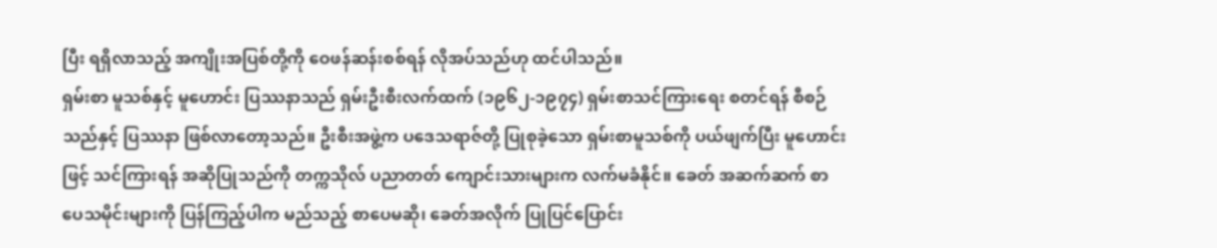ပြီး ရရှိလာသည့် အကျိုးအပြစ်တို့ကို ဝေဖန်ဆန်းစစ်ရန် လိုအပ်သည်ဟု ထင်ပါသည်။
ရှမ်းစာ မူသစ်နှင့် မူဟောင်း ပြဿနာသည် ရှမ်းဦးစီးလက်ထက် (၁၉၆၂-၁၉၇၄) ရှမ်းစာသင်ကြားရေး စတင်ရန် စီစဉ်သည်နှင့် ပြဿနာ ဖြစ်လာတော့သည်။ ဦးစီးအဖွဲ့က ပဒေသရာဇ်တို့ ပြုစုခဲ့သော ရှမ်းစာမူသစ်ကို ပယ်ဖျက်ပြီး မူဟောင်းဖြင့် သင်ကြားရန် အဆိုပြုသည်ကို တက္ကသိုလ် ပညာတတ် ကျောင်းသားများက လက်မခံနိုင်။ ခေတ် အဆက်ဆက် စာပေသမိုင်းများကို ပြန်ကြည့်ပါက မည်သည့် စာပေမဆို၊ ခေတ်အလိုက် ပြုပြင်ပြောင်း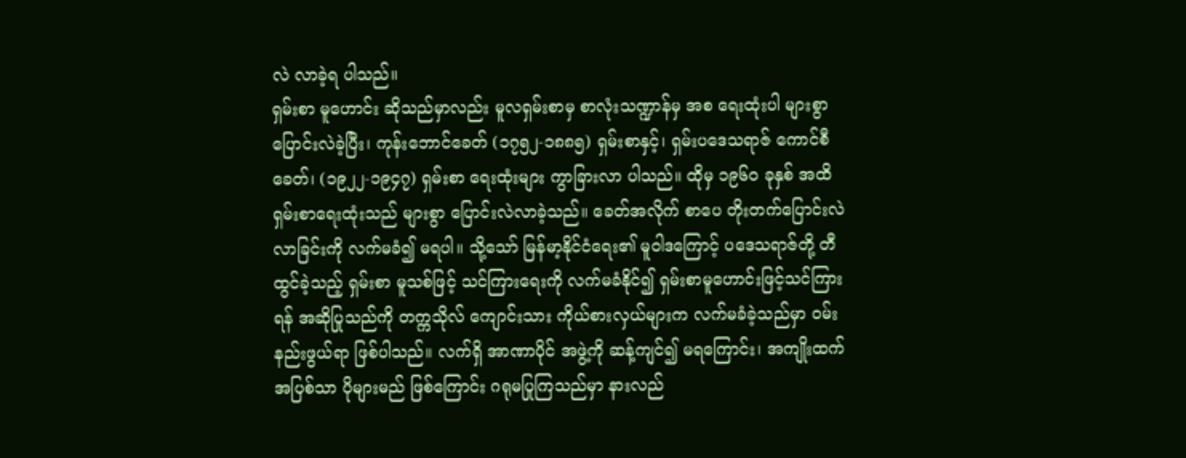လဲ လာခဲ့ရ ပါသည်။
ရှမ်းစာ မူဟောင်း ဆိုသည်မှာလည်း မူလရှမ်းစာမှ စာလုံးသဏ္ဍာန်မှ အစ ရေးထုံးပါ များစွာ ပြောင်းလဲခဲ့ပြီး၊ ကုန်းဘောင်ခေတ် (၁၇၅၂-၁၈၈၅) ရှမ်းစာနှင့်၊ ရှမ်းပဒေသရာဇ် ကောင်စီခေတ်၊ (၁၉၂၂-၁၉၄၇) ရှမ်းစာ ရေးထုံးများ ကွာခြားလာ ပါသည်။ ထိုမှ ၁၉၆၀ ခုနှစ် အထိ ရှမ်းစာရေးထုံးသည် များစွာ ပြောင်းလဲလာခဲ့သည်။ ခေတ်အလိုက် စာပေ တိုးတက်ပြောင်းလဲ လာခြင်းကို လက်မခံ၍ မရပါ။ သို့သော် မြန်မာ့နိုင်ငံရေး၏ မူဝါဒကြောင့် ပဒေသရာဇ်တို့ တီထွင်ခဲ့သည့် ရှမ်းစာ မူသစ်ဖြင့် သင်ကြားရေးကို လက်မခံနိုင်၍ ရှမ်းစာမူဟောင်းဖြင့်သင်ကြားရန် အဆိုပြုသည်ကို တက္ကသိုလ် ကျောင်းသား ကိုယ်စားလှယ်များက လက်မခံခဲ့သည်မှာ ဝမ်းနည်းဖွယ်ရာ ဖြစ်ပါသည်။ လက်ရှိ အာဏာပိုင် အဖွဲ့ကို ဆန့်ကျင်၍ မရကြောင်း၊ အကျိုးထက် အပြစ်သာ ပိုများမည် ဖြစ်ကြောင်း ဂရုမပြုကြသည်မှာ နားလည်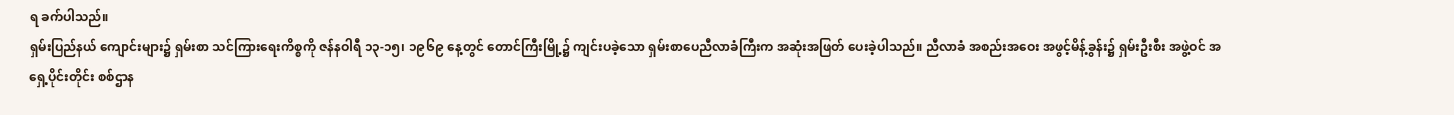ရ ခက်ပါသည်။
ရှမ်းပြည်နယ် ကျောင်းများ၌ ရှမ်းစာ သင်ကြားရေးကိစ္စကို ဇန်နဝါရီ ၁၃-၁၅၊ ၁၉၆၉ နေ့တွင် တောင်ကြီးမြို့၌ ကျင်းပခဲ့သော ရှမ်းစာပေညီလာခံကြီးက အဆုံးအဖြတ် ပေးခဲ့ပါသည်။ ညီလာခံ အစည်းအဝေး အဖွင့်မိန့်ခွန်း၌ ရှမ်းဦးစီး အဖွဲ့ဝင် အရှေ့ပိုင်းတိုင်း စစ်ဌာန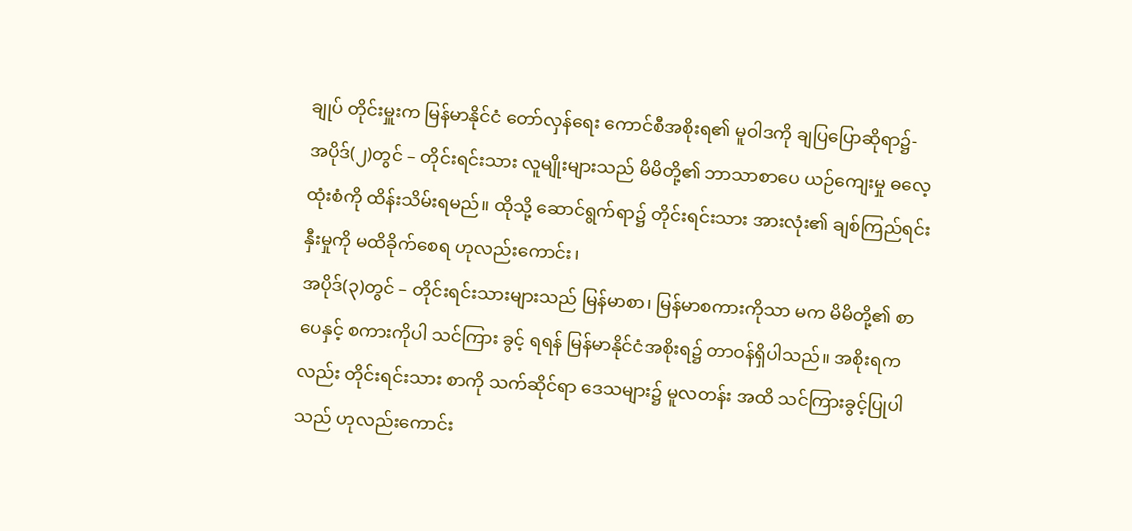ချုပ် တိုင်းမှူးက မြန်မာနိုင်ငံ တော်လှန်ရေး ကောင်စီအစိုးရ၏ မူဝါဒကို ချပြပြောဆိုရာ၌-
အပိုဒ်(၂)တွင် – တိုင်းရင်းသား လူမျိုးများသည် မိမိတို့၏ ဘာသာစာပေ ယဉ်ကျေးမှု ဓလေ့ထုံးစံကို ထိန်းသိမ်းရမည်။ ထိုသို့ ဆောင်ရွက်ရာ၌ တိုင်းရင်းသား အားလုံး၏ ချစ်ကြည်ရင်းနှီးမှုကို မထိခိုက်စေရ ဟုလည်းကောင်း၊
အပိုဒ်(၃)တွင် – တိုင်းရင်းသားများသည် မြန်မာစာ၊ မြန်မာစကားကိုသာ မက မိမိတို့၏ စာပေနှင့် စကားကိုပါ သင်ကြား ခွင့် ရရန် မြန်မာနိုင်ငံအစိုးရ၌ တာဝန်ရှိပါသည်။ အစိုးရကလည်း တိုင်းရင်းသား စာကို သက်ဆိုင်ရာ ဒေသများ၌ မူလတန်း အထိ သင်ကြားခွင့်ပြုပါသည် ဟုလည်းကောင်း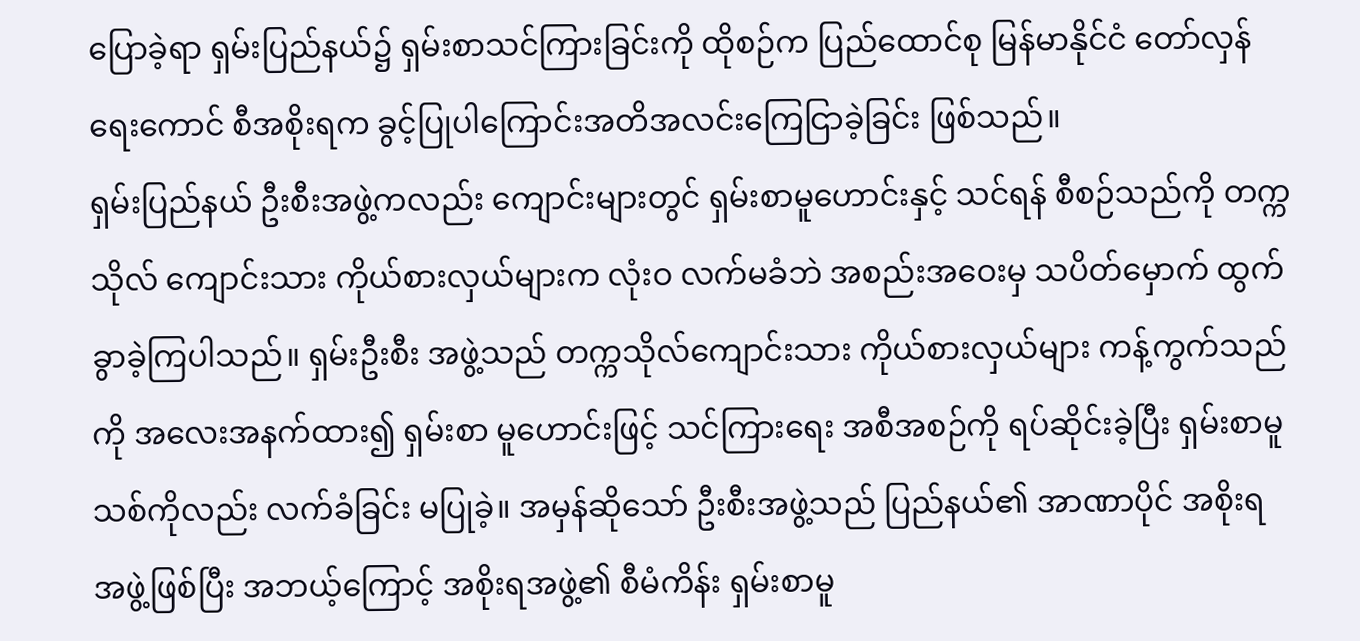ပြောခဲ့ရာ ရှမ်းပြည်နယ်၌ ရှမ်းစာသင်ကြားခြင်းကို ထိုစဉ်က ပြည်ထောင်စု မြန်မာနိုင်ငံ တော်လှန်ရေးကောင် စီအစိုးရက ခွင့်ပြုပါကြောင်းအတိအလင်းကြေငြာခဲ့ခြင်း ဖြစ်သည်။
ရှမ်းပြည်နယ် ဦးစီးအဖွဲ့ကလည်း ကျောင်းများတွင် ရှမ်းစာမူဟောင်းနှင့် သင်ရန် စီစဉ်သည်ကို တက္ကသိုလ် ကျောင်းသား ကိုယ်စားလှယ်များက လုံးဝ လက်မခံဘဲ အစည်းအဝေးမှ သပိတ်မှောက် ထွက်ခွာခဲ့ကြပါသည်။ ရှမ်းဦးစီး အဖွဲ့သည် တက္ကသိုလ်ကျောင်းသား ကိုယ်စားလှယ်များ ကန့်ကွက်သည်ကို အလေးအနက်ထား၍ ရှမ်းစာ မူဟောင်းဖြင့် သင်ကြားရေး အစီအစဉ်ကို ရပ်ဆိုင်းခဲ့ပြီး ရှမ်းစာမူသစ်ကိုလည်း လက်ခံခြင်း မပြုခဲ့။ အမှန်ဆိုသော် ဦးစီးအဖွဲ့သည် ပြည်နယ်၏ အာဏာပိုင် အစိုးရအဖွဲ့ဖြစ်ပြီး အဘယ့်ကြောင့် အစိုးရအဖွဲ့၏ စီမံကိန်း ရှမ်းစာမူ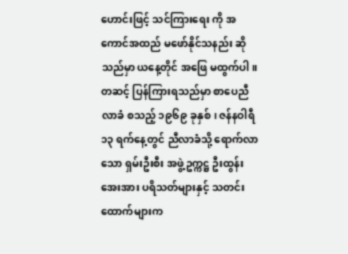ဟောင်းဖြင့် သင်ကြားရေး ကို အကောင်အထည် မဖော်နိုင်သနည်း ဆိုသည်မှာ ယနေ့တိုင် အဖြေ မထွက်ပါ။
တဆင့် ပြန်ကြားရသည်မှာ စာပေညီလာခံ စသည့် ၁၉၆၉ ခုနှစ်၊ ဇန်နဝါရီ ၁၃ ရက်နေ့တွင် ညီလာခံသို့ ရောက်လာသော ရှမ်းဦးစီး အဖွဲ့ဥက္ကဋ္ဌ ဦးထွန်းအေးအား ပရိသတ်များနှင့် သတင်းထောက်များက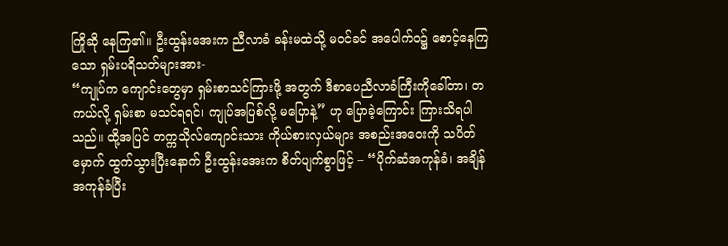ကြိုဆို နေကြ၏။ ဦးထွန်းအေးက ညီလာခံ ခန်းမထဲသို့ မဝင်ခင် အပေါက်ဝ၌ စောင့်နေကြသော ရှမ်းပရိသတ်များအား-
“ကျုပ်က ကျောင်းတွေမှာ ရှမ်းစာသင်ကြားဖို့ အတွက် ဒီစာပေညီလာခံကြီးကိုခေါ်တာ၊ တကယ်လို့ ရှမ်းစာ မသင်ရရင်၊ ကျုပ်အပြစ်လို့ မပြောနဲ့” ဟု ပြောခဲ့ကြောင်း ကြားသိရပါသည်။ ထို့အပြင် တက္ကသိုလ်ကျောင်းသား ကိုယ်စားလှယ်များ အစည်းအဝေးကို သပိတ်မှောက် ထွက်သွားပြီးနောက် ဦးထွန်းအေးက စိတ်ပျက်စွာဖြင့် – “ပိုက်ဆံအကုန်ခံ၊ အချိန် အကုန်ခံပြီး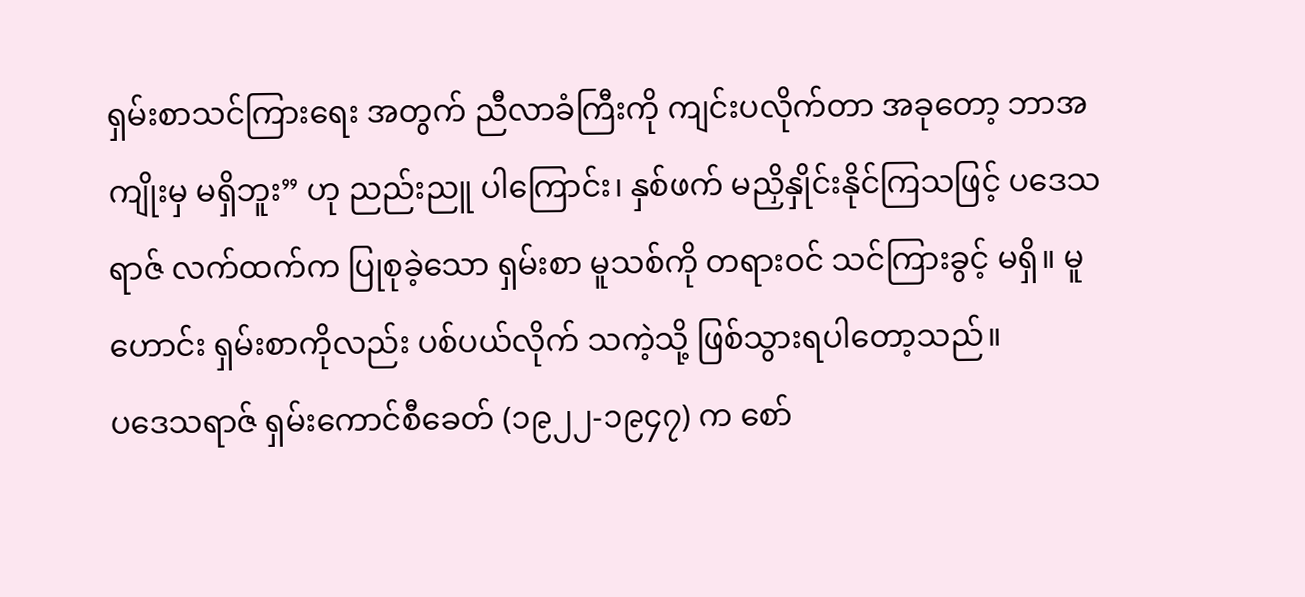ရှမ်းစာသင်ကြားရေး အတွက် ညီလာခံကြီးကို ကျင်းပလိုက်တာ အခုတော့ ဘာအကျိုးမှ မရှိဘူး” ဟု ညည်းညူ ပါကြောင်း၊ နှစ်ဖက် မညှိနှိုင်းနိုင်ကြသဖြင့် ပဒေသရာဇ် လက်ထက်က ပြုစုခဲ့သော ရှမ်းစာ မူသစ်ကို တရားဝင် သင်ကြားခွင့် မရှိ။ မူဟောင်း ရှမ်းစာကိုလည်း ပစ်ပယ်လိုက် သကဲ့သို့ ဖြစ်သွားရပါတော့သည်။
ပဒေသရာဇ် ရှမ်းကောင်စီခေတ် (၁၉၂၂-၁၉၄၇) က စော်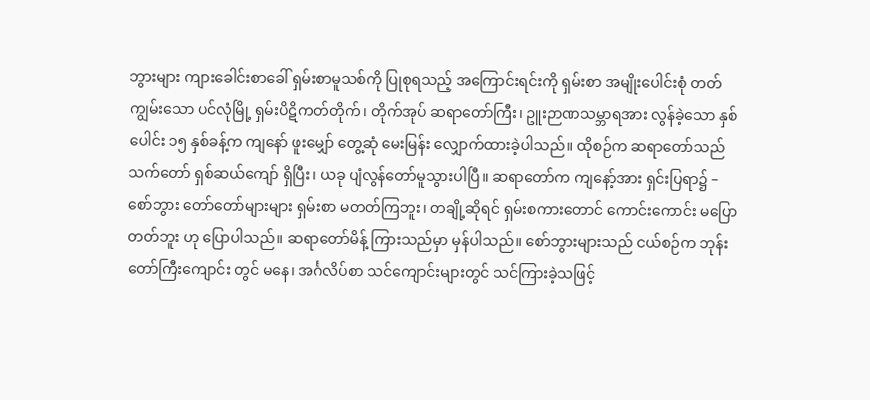ဘွားများ ကျားခေါင်းစာခေါ် ရှမ်းစာမူသစ်ကို ပြုစုရသည့် အကြောင်းရင်းကို ရှမ်းစာ အမျိုးပေါင်းစုံ တတ်ကျွမ်းသော ပင်လုံမြို့ ရှမ်းပိဋိကတ်တိုက်၊ တိုက်အုပ် ဆရာတော်ကြီး၊ ဥူးဉာဏသမ္ဘာရအား လွန်ခဲ့သော နှစ်ပေါင်း ၁၅ နှစ်ခန့်က ကျနော် ဖူးမျှော် တွေ့ဆုံ မေးမြန်း လျှောက်ထားခဲ့ပါသည်။ ထိုစဉ်က ဆရာတော်သည် သက်တော် ရှစ်ဆယ်ကျော် ရှိပြီး၊ ယခု ပျံလွန်တော်မူသွားပါပြီ။ ဆရာတော်က ကျနော့်အား ရှင်းပြရာ၌ –
စော်ဘွား တော်တော်များများ ရှမ်းစာ မတတ်ကြဘူး၊ တချို့ဆိုရင် ရှမ်းစကားတောင် ကောင်းကောင်း မပြောတတ်ဘူး ဟု ပြောပါသည်။ ဆရာတော်မိန့် ကြားသည်မှာ မှန်ပါသည်။ စော်ဘွားများသည် ငယ်စဉ်က ဘုန်းတော်ကြီးကျောင်း တွင် မနေ၊ အင်္ဂလိပ်စာ သင်ကျောင်းများတွင် သင်ကြားခဲ့သဖြင့်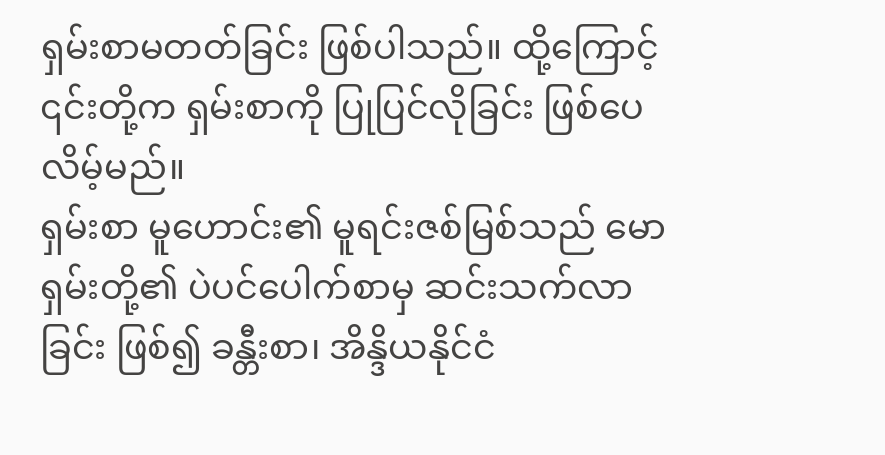ရှမ်းစာမတတ်ခြင်း ဖြစ်ပါသည်။ ထို့ကြောင့် ၎င်းတို့က ရှမ်းစာကို ပြုပြင်လိုခြင်း ဖြစ်ပေလိမ့်မည်။
ရှမ်းစာ မူဟောင်း၏ မူရင်းဇစ်မြစ်သည် မောရှမ်းတို့၏ ပဲပင်ပေါက်စာမှ ဆင်းသက်လာခြင်း ဖြစ်၍ ခန္တီးစာ၊ အိန္ဒိယနိုင်ငံ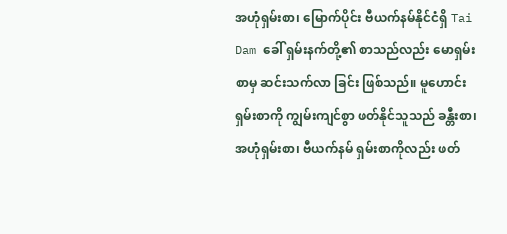အဟုံရှမ်းစာ၊ မြောက်ပိုင်း ဗီယက်နမ်နိုင်ငံရှိ Tai Dam ခေါ် ရှမ်းနက်တို့၏ စာသည်လည်း မောရှမ်းစာမှ ဆင်းသက်လာ ခြင်း ဖြစ်သည်။ မူဟောင်း ရှမ်းစာကို ကျွမ်းကျင်စွာ ဖတ်နိုင်သူသည် ခန္တီးစာ၊ အဟုံရှမ်းစာ၊ ဗီယက်နမ် ရှမ်းစာကိုလည်း ဖတ်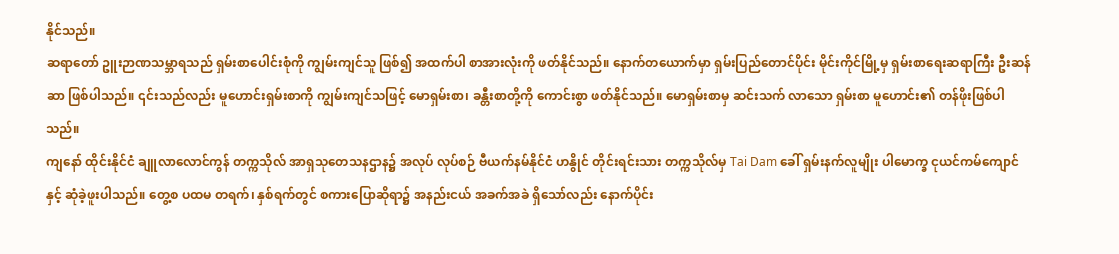နိုင်သည်။
ဆရာတော် ဥူးဉာဏသမ္ဘာရသည် ရှမ်းစာပေါင်းစုံကို ကျွမ်းကျင်သူ ဖြစ်၍ အထက်ပါ စာအားလုံးကို ဖတ်နိုင်သည်။ နောက်တယောက်မှာ ရှမ်းပြည်တောင်ပိုင်း မိုင်းကိုင်မြို့မှ ရှမ်းစာရေးဆရာကြီး ဦးဆန်ဆာ ဖြစ်ပါသည်။ ၎င်းသည်လည်း မူဟောင်းရှမ်းစာကို ကျွမ်းကျင်သဖြင့် မောရှမ်းစာ၊ ခန္တီးစာတို့ကို ကောင်းစွာ ဖတ်နိုင်သည်။ မောရှမ်းစာမှ ဆင်းသက် လာသော ရှမ်းစာ မူဟောင်း၏ တန်ဖိုးဖြစ်ပါသည်။
ကျနော် ထိုင်းနိုင်ငံ ချူလာလောင်ကွန် တက္ကသိုလ် အာရှသုတေသနဌာန၌ အလုပ် လုပ်စဉ် ဗီယက်နမ်နိုင်ငံ ဟနွိုင် တိုင်းရင်းသား တက္ကသိုလ်မှ Tai Dam ခေါ် ရှမ်းနက်လူမျိုး ပါမောက္ခ ငုယင်ကမ်ကျောင်နှင့် ဆုံခဲ့ဖူးပါသည်။ တွေ့စ ပထမ တရက်၊ နှစ်ရက်တွင် စကားပြောဆိုရာ၌ အနည်းငယ် အခက်အခဲ ရှိသော်လည်း နောက်ပိုင်း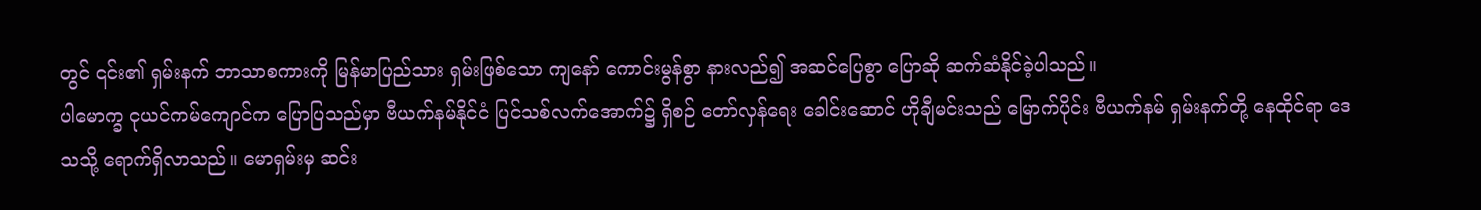တွင် ၎င်း၏ ရှမ်းနက် ဘာသာစကားကို မြန်မာပြည်သား ရှမ်းဖြစ်သော ကျနော် ကောင်းမွန်စွာ နားလည်၍ အဆင်ပြေစွာ ပြောဆို ဆက်ဆံနိုင်ခဲ့ပါသည်။
ပါမောက္ခ ငုယင်ကမ်ကျောင်က ပြောပြသည်မှာ ဗီယက်နမ်နိုင်ငံ ပြင်သစ်လက်အောက်၌ ရှိစဉ် တော်လှန်ရေး ခေါင်းဆောင် ဟိုချီမင်းသည် မြောက်ပိုင်း ဗီယက်နမ် ရှမ်းနက်တို့ နေထိုင်ရာ ဒေသသို့ ရောက်ရှိလာသည်။ မောရှမ်းမှ ဆင်း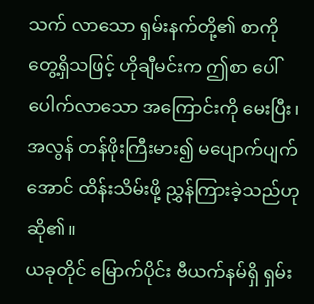သက် လာသော ရှမ်းနက်တို့၏ စာကို တွေ့ရှိသဖြင့် ဟိုချီမင်းက ဤစာ ပေါ်ပေါက်လာသော အကြောင်းကို မေးပြီး၊ အလွန် တန်ဖိုးကြီးမား၍ မပျောက်ပျက်အောင် ထိန်းသိမ်းဖို့ ညွှန်ကြားခဲ့သည်ဟု ဆို၏။
ယခုတိုင် မြောက်ပိုင်း ဗီယက်နမ်ရှိ ရှမ်း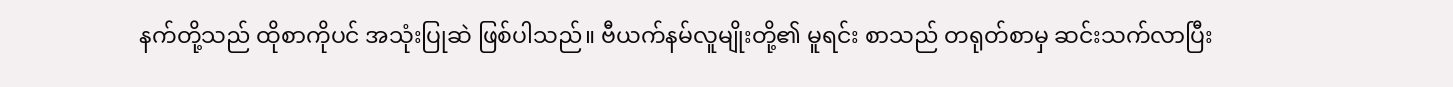နက်တို့သည် ထိုစာကိုပင် အသုံးပြုဆဲ ဖြစ်ပါသည်။ ဗီယက်နမ်လူမျိုးတို့၏ မူရင်း စာသည် တရုတ်စာမှ ဆင်းသက်လာပြီး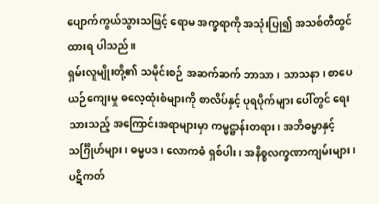ပျောက်ကွယ်သွားသဖြင့် ရောမ အက္ခရာကို အသုံးပြု၍ အသစ်တီထွင်ထားရ ပါသည်။
ရှမ်းလူမျိုးတို့၏ သမိုင်းစဉ် အဆက်ဆက် ဘာသာ၊ သာသနာ၊ စာပေယဉ်ကျေးမှု ဓလေ့ထုံးစံများကို စာလိပ်နှင့် ပုရပိုက်များ ပေါ်တွင် ရေးသားသည့် အကြောင်းအရာများမှာ ကမ္မဋ္ဌာန်းတရား၊ အဘိဓမ္မာနှင့်သင်္ဂြိုဟ်များ၊ ဓမ္မပဒ၊ လောကဓံ ရှစ်ပါး၊ အနိစ္စလက္ခဏာကျမ်းများ၊ ပဋိကတ်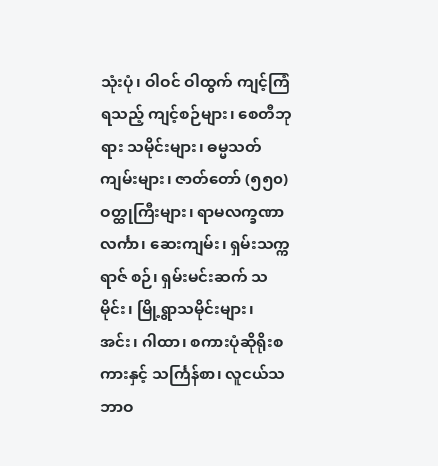သုံးပုံ၊ ဝါဝင် ဝါထွက် ကျင့်ကြံရသည့် ကျင့်စဉ်များ၊ စေတီဘုရား သမိုင်းများ၊ ဓမ္မသတ် ကျမ်းများ၊ ဇာတ်တော် (၅၅၀) ဝတ္ထုကြီးများ၊ ရာမလက္ခဏာ လင်္ကာ၊ ဆေးကျမ်း၊ ရှမ်းသက္ကရာဇ် စဉ်၊ ရှမ်းမင်းဆက် သမိုင်း၊ မြို့ရွာသမိုင်းများ၊ အင်း၊ ဂါထာ၊ စကားပုံဆိုရိုးစကားနှင့် သင်္ကြန်စာ၊ လူငယ်သဘာဝ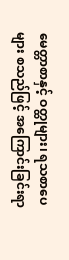မေတ္တာစာနှင့် ဝတ္ထုများ၊ ရသစာပေများ စသည်ဖြင့် အကြောင်းခြင်းရာ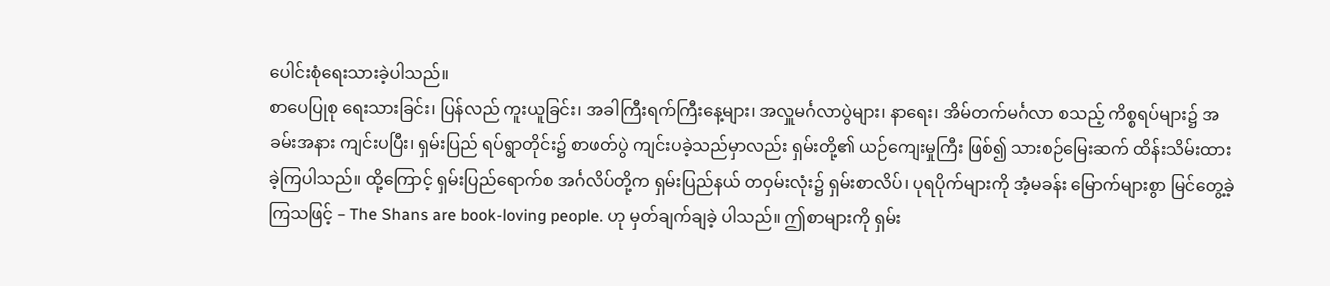ပေါင်းစုံရေးသားခဲ့ပါသည်။
စာပေပြုစု ရေးသားခြင်း၊ ပြန်လည် ကူးယူခြင်း၊ အခါကြီးရက်ကြီးနေ့များ၊ အလှူမင်္ဂလာပွဲများ၊ နာရေး၊ အိမ်တက်မင်္ဂလာ စသည့် ကိစ္စရပ်များ၌ အခမ်းအနား ကျင်းပပြီး၊ ရှမ်းပြည် ရပ်ရွာတိုင်း၌ စာဖတ်ပွဲ ကျင်းပခဲ့သည်မှာလည်း ရှမ်းတို့၏ ယဉ်ကျေးမှုကြီး ဖြစ်၍ သားစဉ်မြေးဆက် ထိန်းသိမ်းထားခဲ့ကြပါသည်။ ထို့ကြောင့် ရှမ်းပြည်ရောက်စ အင်္ဂလိပ်တို့က ရှမ်းပြည်နယ် တဝှမ်းလုံး၌ ရှမ်းစာလိပ်၊ ပုရပိုက်များကို အံ့မခန်း မြောက်များစွာ မြင်တွေ့ခဲ့ကြသဖြင့် – The Shans are book-loving people. ဟု မှတ်ချက်ချခဲ့ ပါသည်။ ဤစာများကို ရှမ်း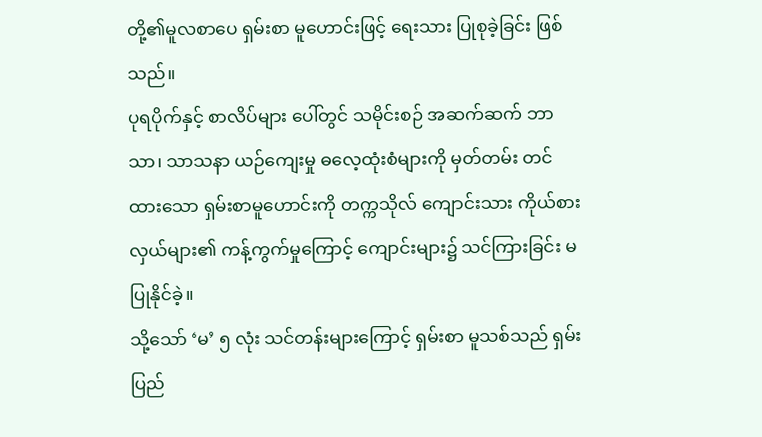တို့၏မူလစာပေ ရှမ်းစာ မူဟောင်းဖြင့် ရေးသား ပြုစုခဲ့ခြင်း ဖြစ်သည်။
ပုရပိုက်နှင့် စာလိပ်များ ပေါ်တွင် သမိုင်းစဉ် အဆက်ဆက် ဘာသာ၊ သာသနာ ယဉ်ကျေးမှု ဓလေ့ထုံးစံများကို မှတ်တမ်း တင်ထားသော ရှမ်းစာမူဟောင်းကို တက္ကသိုလ် ကျောင်းသား ကိုယ်စား လှယ်များ၏ ကန့်ကွက်မှုကြောင့် ကျောင်းများ၌ သင်ကြားခြင်း မပြုနိုင်ခဲ့။
သို့သော် ‘မ’ ၅ လုံး သင်တန်းများကြောင့် ရှမ်းစာ မူသစ်သည် ရှမ်းပြည်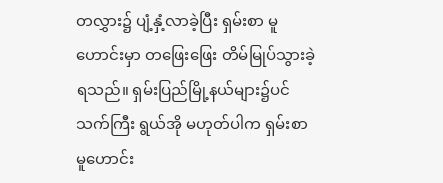တလွှား၌ ပျံ့နှံ့လာခဲ့ပြီး ရှမ်းစာ မူဟောင်းမှာ တဖြေးဖြေး တိမ်မြုပ်သွားခဲ့ရသည်။ ရှမ်းပြည်မြို့နယ်များ၌ပင် သက်ကြီး ရွယ်အို မဟုတ်ပါက ရှမ်းစာ မူဟောင်း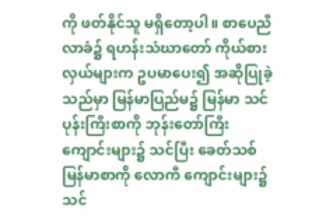ကို ဖတ်နိုင်သူ မရှိတော့ပါ။ စာပေညီလာခံ၌ ရဟန်းသံဃာတော် ကိုယ်စားလှယ်များက ဥပမာပေး၍ အဆိုပြုခဲ့သည်မှာ မြန်မာပြည်မ၌ မြန်မာ သင်ပုန်းကြီးစာကို ဘုန်းတော်ကြီး ကျောင်းများ၌ သင်ပြီး ခေတ်သစ်မြန်မာစာကို လောကီ ကျောင်းများ၌ သင်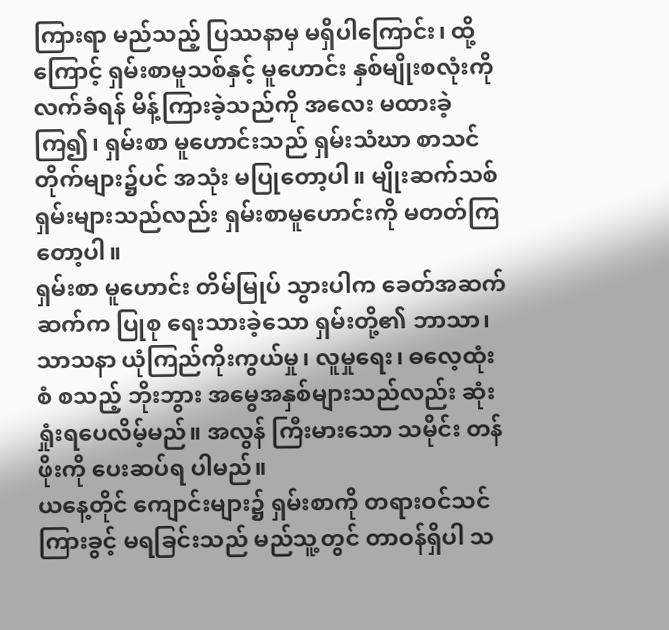ကြားရာ မည်သည့် ပြဿနာမှ မရှိပါကြောင်း၊ ထို့ကြောင့် ရှမ်းစာမူသစ်နှင့် မူဟောင်း နှစ်မျိုးစလုံးကို လက်ခံရန် မိန့်ကြားခဲ့သည်ကို အလေး မထားခဲ့ကြ၍၊ ရှမ်းစာ မူဟောင်းသည် ရှမ်းသံဃာ စာသင်တိုက်များ၌ပင် အသုံး မပြုတော့ပါ။ မျိုးဆက်သစ် ရှမ်းများသည်လည်း ရှမ်းစာမူဟောင်းကို မတတ်ကြတော့ပါ။
ရှမ်းစာ မူဟောင်း တိမ်မြုပ် သွားပါက ခေတ်အဆက်ဆက်က ပြုစု ရေးသားခဲ့သော ရှမ်းတို့၏ ဘာသာ၊ သာသနာ ယုံကြည်ကိုးကွယ်မှု၊ လူမှုရေး၊ ဓလေ့ထုံးစံ စသည့် ဘိုးဘွား အမွေအနှစ်များသည်လည်း ဆုံးရှုံးရပေလိမ့်မည်။ အလွန် ကြီးမားသော သမိုင်း တန်ဖိုးကို ပေးဆပ်ရ ပါမည်။
ယနေ့တိုင် ကျောင်းများ၌ ရှမ်းစာကို တရားဝင်သင်ကြားခွင့် မရခြင်းသည် မည်သူ့တွင် တာဝန်ရှိပါ သ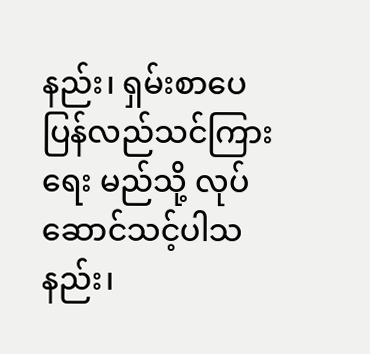နည်း၊ ရှမ်းစာပေ ပြန်လည်သင်ကြားရေး မည်သို့ လုပ်ဆောင်သင့်ပါသနည်း၊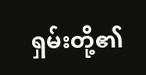ရှမ်းတို့၏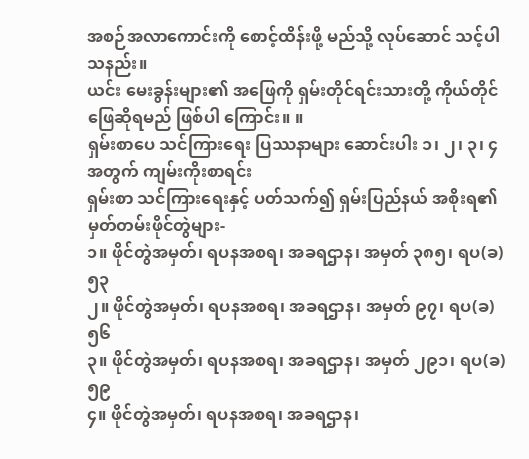အစဉ်အလာကောင်းကို စောင့်ထိန်းဖို့ မည်သို့ လုပ်ဆောင် သင့်ပါသနည်း။
ယင်း မေးခွန်းများ၏ အဖြေကို ရှမ်းတိုင်ရင်းသားတို့ ကိုယ်တိုင် ဖြေဆိုရမည် ဖြစ်ပါ ကြောင်း။ ။
ရှမ်းစာပေ သင်ကြားရေး ပြဿနာများ ဆောင်းပါး ၁၊ ၂၊ ၃၊ ၄ အတွက် ကျမ်းကိုးစာရင်း
ရှမ်းစာ သင်ကြားရေးနှင့် ပတ်သက်၍ ရှမ်းပြည်နယ် အစိုးရ၏ မှတ်တမ်းဖိုင်တွဲများ-
၁။ ဖိုင်တွဲအမှတ်၊ ရပနအစရ၊ အခရဌာန၊ အမှတ် ၃၈၅၊ ရပ(ခ) ၅၃
၂။ ဖိုင်တွဲအမှတ်၊ ရပနအစရ၊ အခရဌာန၊ အမှတ် ၉၇၊ ရပ(ခ) ၅၆
၃။ ဖိုင်တွဲအမှတ်၊ ရပနအစရ၊ အခရဌာန၊ အမှတ် ၂၉၁၊ ရပ(ခ) ၅၉
၄။ ဖိုင်တွဲအမှတ်၊ ရပနအစရ၊ အခရဌာန၊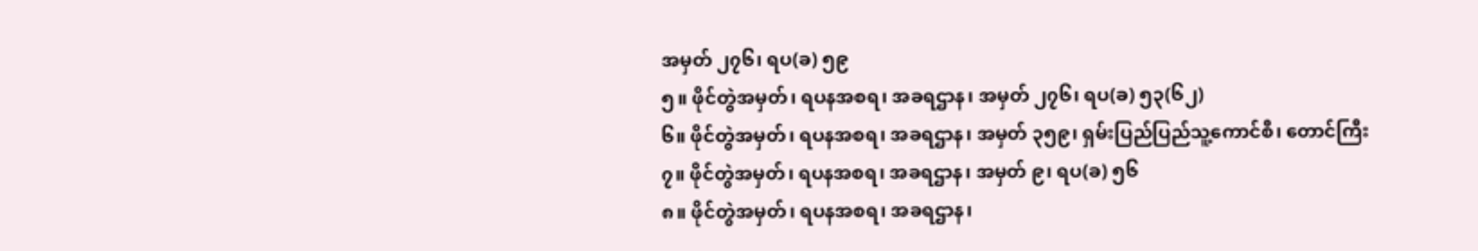အမှတ် ၂၇၆၊ ရပ(ခ) ၅၉
၅။ ဖိုင်တွဲအမှတ်၊ ရပနအစရ၊ အခရဌာန၊ အမှတ် ၂၇၆၊ ရပ(ခ) ၅၃(၆၂)
၆။ ဖိုင်တွဲအမှတ်၊ ရပနအစရ၊ အခရဌာန၊ အမှတ် ၃၅၉၊ ရှမ်းပြည်ပြည်သူ့ကောင်စီ၊ တောင်ကြီး
၇။ ဖိုင်တွဲအမှတ်၊ ရပနအစရ၊ အခရဌာန၊ အမှတ် ၉၊ ရပ(ခ) ၅၆
၈။ ဖိုင်တွဲအမှတ်၊ ရပနအစရ၊ အခရဌာန၊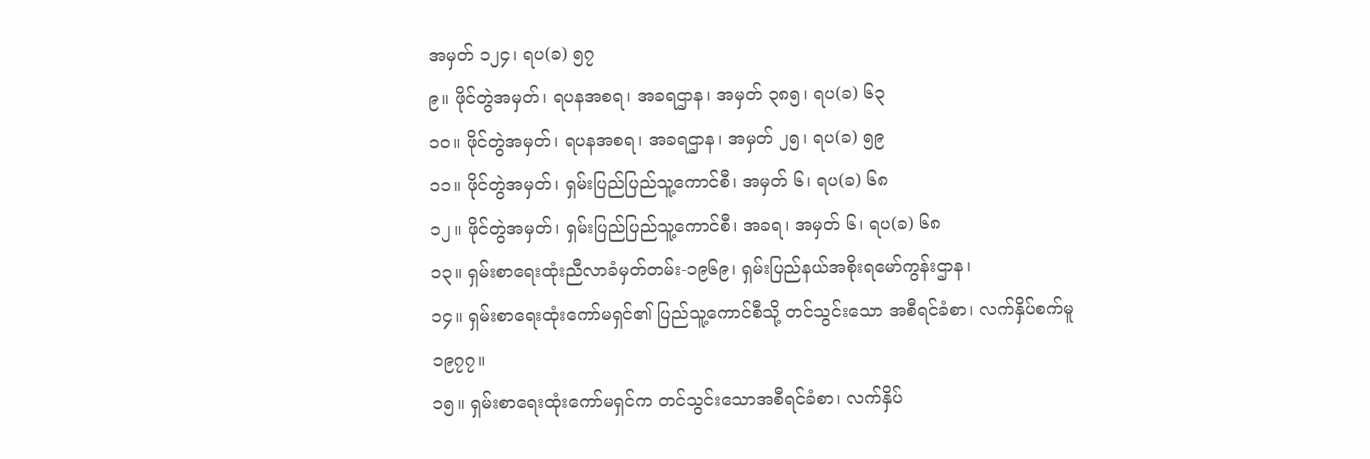အမှတ် ၁၂၄၊ ရပ(ခ) ၅၇
၉။ ဖိုင်တွဲအမှတ်၊ ရပနအစရ၊ အခရဌာန၊ အမှတ် ၃၈၅၊ ရပ(ခ) ၆၃
၁၀။ ဖိုင်တွဲအမှတ်၊ ရပနအစရ၊ အခရဌာန၊ အမှတ် ၂၅၊ ရပ(ခ) ၅၉
၁၁။ ဖိုင်တွဲအမှတ်၊ ရှမ်းပြည်ပြည်သူ့ကောင်စီ၊ အမှတ် ၆၊ ရပ(ခ) ၆၈
၁၂။ ဖိုင်တွဲအမှတ်၊ ရှမ်းပြည်ပြည်သူ့ကောင်စီ၊ အခရ၊ အမှတ် ၆၊ ရပ(ခ) ၆၈
၁၃။ ရှမ်းစာရေးထုံးညီလာခံမှတ်တမ်း-၁၉၆၉၊ ရှမ်းပြည်နယ်အစိုးရမော်ကွန်းဌာန၊
၁၄။ ရှမ်းစာရေးထုံးကော်မရှင်၏ ပြည်သူ့ကောင်စီသို့ တင်သွင်းသော အစီရင်ခံစာ၊ လက်နှိပ်စက်မူ ၁၉၇၇။
၁၅။ ရှမ်းစာရေးထုံးကော်မရှင်က တင်သွင်းသောအစီရင်ခံစာ၊ လက်နှိပ်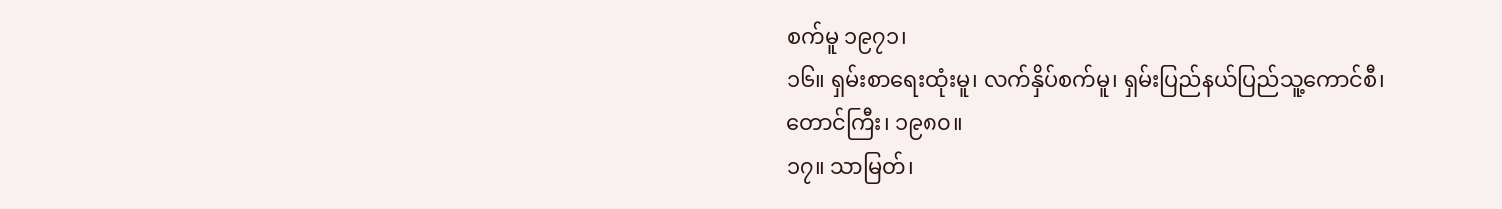စက်မူ ၁၉၇၁၊
၁၆။ ရှမ်းစာရေးထုံးမူ၊ လက်နှိပ်စက်မူ၊ ရှမ်းပြည်နယ်ပြည်သူ့ကောင်စီ၊ တောင်ကြီး၊ ၁၉၈၀။
၁၇။ သာမြတ်၊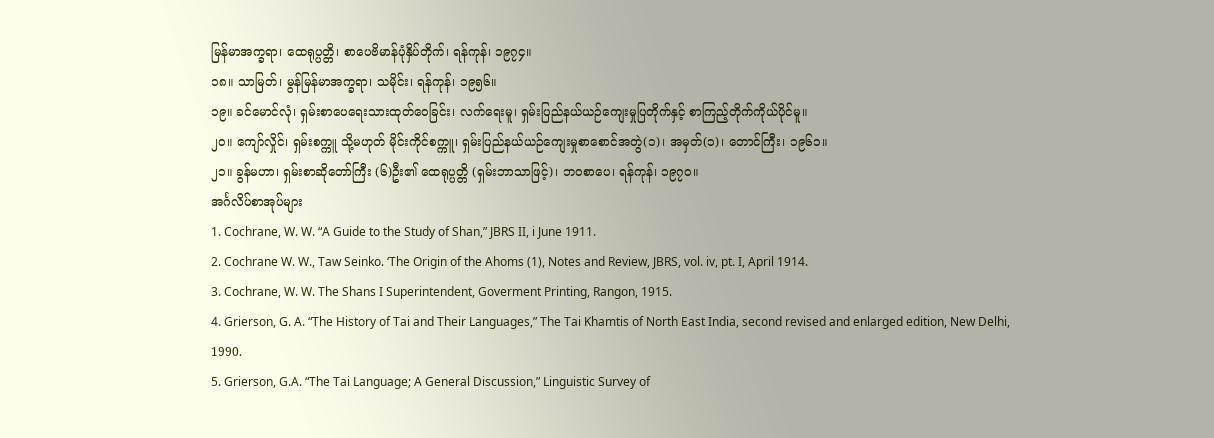မြန်မာအက္ခရာ၊ ထေရုပ္ပတ္တိ၊ စာပေဗိမာန်ပုံနှိပ်တိုက်၊ ရန်ကုန်၊ ၁၉၇၄။
၁၈။ သာမြတ်၊ မွန်မြန်မာအက္ခရာ၊ သမိုင်း၊ ရန်ကုန်၊ ၁၉၅၆။
၁၉။ ခင်မောင်လုံ၊ ရှမ်းစာပေရေးသားထုတ်ဝေခြင်း၊ လက်ရေးမူ၊ ရှမ်းပြည်နယ်ယဉ်ကျေးမှုပြတိုက်နှင့် စာကြည့်တိုက်ကိုယ်ပိုင်မူ။
၂၀။ ကျော်လှိုင်၊ ရှမ်းစက္ကူ သို့မဟုတ် မိုင်းကိုင်စက္ကူ၊ ရှမ်းပြည်နယ်ယဉ်ကျေးမှုစာစောင်အတွဲ(၁)၊ အမှတ်(၁)၊ တောင်ကြီး၊ ၁၉၆၁။
၂၁။ ခွန်မဟာ၊ ရှမ်းစာဆိုတော်ကြီး (၆)ဦး၏ ထေရုပ္ပတ္တိ (ရှမ်းဘာသာဖြင့်)၊ ဘဝစာပေ၊ ရန်ကုန်၊ ၁၉၇၀။
အင်္ဂလိပ်စာအုပ်များ
1. Cochrane, W. W. “A Guide to the Study of Shan,” JBRS II, i June 1911.
2. Cochrane W. W., Taw Seinko. ‘The Origin of the Ahoms (1), Notes and Review, JBRS, vol. iv, pt. I, April 1914.
3. Cochrane, W. W. The Shans I Superintendent, Goverment Printing, Rangon, 1915.
4. Grierson, G. A. “The History of Tai and Their Languages,” The Tai Khamtis of North East India, second revised and enlarged edition, New Delhi, 1990.
5. Grierson, G.A. “The Tai Language; A General Discussion,” Linguistic Survey of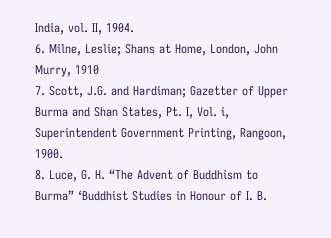India, vol. II, 1904.
6. Milne, Leslie; Shans at Home, London, John Murry, 1910
7. Scott, J.G. and Hardiman; Gazetter of Upper Burma and Shan States, Pt. I, Vol. i, Superintendent Government Printing, Rangoon, 1900.
8. Luce, G. H. “The Advent of Buddhism to Burma” ‘Buddhist Studies in Honour of I. B.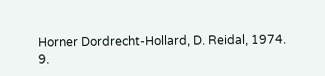Horner Dordrecht-Hollard, D. Reidal, 1974.
9.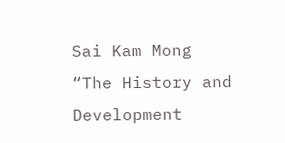Sai Kam Mong “The History and Development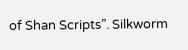of Shan Scripts”. Silkworm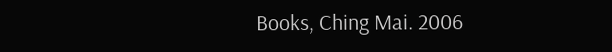Books, Ching Mai. 2006